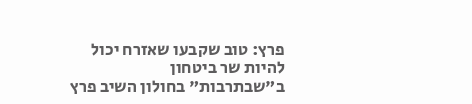פרץ: טוב שקבעו שאזרח יכול להיות שר ביטחון
ב"שבתרבות" בחולון השיב פרץ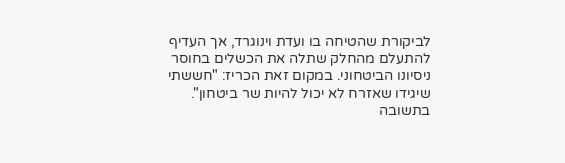לביקורת שהטיחה בו ועדת וינוגרד, אך העדיף להתעלם מהחלק שתלה את הכשלים בחוסר ניסיונו הביטחוני. במקום זאת הכריז: "חששתי שיגידו שאזרח לא יכול להיות שר ביטחון". בתשובה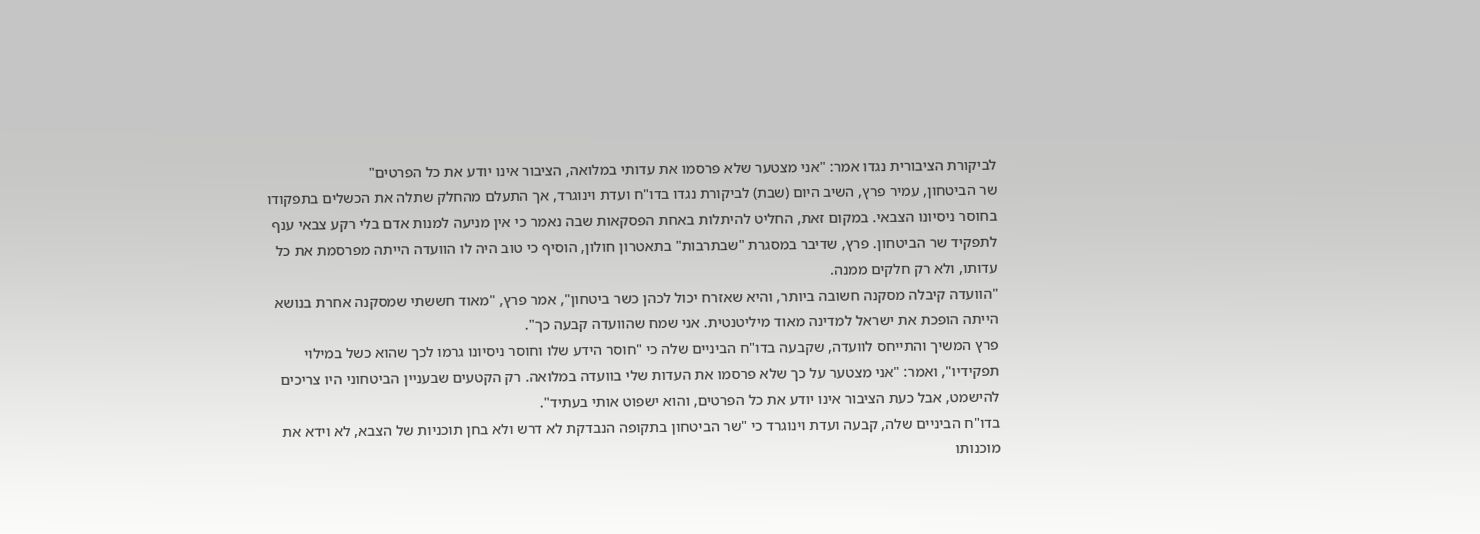לביקורת הציבורית נגדו אמר: "אני מצטער שלא פרסמו את עדותי במלואה, הציבור אינו יודע את כל הפרטים"
שר הביטחון, עמיר פרץ, השיב היום (שבת) לביקורת נגדו בדו"ח ועדת וינוגרד, אך התעלם מהחלק שתלה את הכשלים בתפקודו בחוסר ניסיונו הצבאי. במקום זאת, החליט להיתלות באחת הפסקאות שבה נאמר כי אין מניעה למנות אדם בלי רקע צבאי ענף לתפקיד שר הביטחון. פרץ, שדיבר במסגרת "שבתרבות" בתאטרון חולון, הוסיף כי טוב היה לו הוועדה הייתה מפרסמת את כל עדותו, ולא רק חלקים ממנה.
"הוועדה קיבלה מסקנה חשובה ביותר, והיא שאזרח יכול לכהן כשר ביטחון", אמר פרץ, "מאוד חששתי שמסקנה אחרת בנושא הייתה הופכת את ישראל למדינה מאוד מיליטנטית. אני שמח שהוועדה קבעה כך".
פרץ המשיך והתייחס לוועדה, שקבעה בדו"ח הביניים שלה כי "חוסר הידע שלו וחוסר ניסיונו גרמו לכך שהוא כשל במילוי תפקידיו", ואמר: "אני מצטער על כך שלא פרסמו את העדות שלי בוועדה במלואה. רק הקטעים שבעניין הביטחוני היו צריכים להישמט, אבל כעת הציבור אינו יודע את כל הפרטים, והוא ישפוט אותי בעתיד".
בדו"ח הביניים שלה, קבעה ועדת וינוגרד כי "שר הביטחון בתקופה הנבדקת לא דרש ולא בחן תוכניות של הצבא, לא וידא את מוכנותו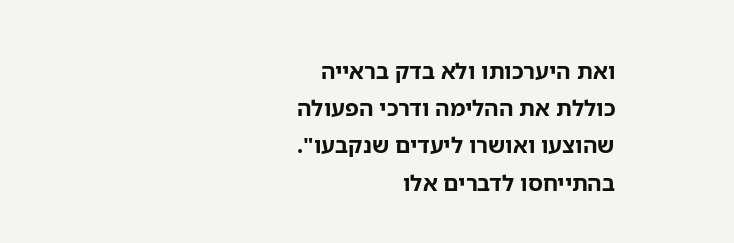ואת היערכותו ולא בדק בראייה כוללת את ההלימה ודרכי הפעולה שהוצעו ואושרו ליעדים שנקבעו". בהתייחסו לדברים אלו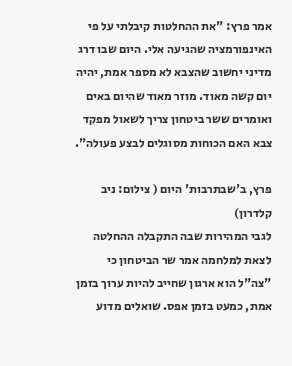אמר פרץ: "את ההחלטות קיבלתי על פי האינפורמציה שהגיעה אלי. היום שבו דרג מדיני יחשוב שהצבא לא מספר אמת, יהיה יום קשה מאוד. מוזר מאוד שהיום באים ואומרים ששר ביטחון צריך לשאול מפקד צבא האם הכוחות מסוגלים לבצע פעולה".

פרץ, ב'שבתרבות' היום ( צילום: ניב קלדרון)
לגבי המהירות שבה התקבלה ההחלטה לצאת למלחמה אמר שר הביטחון כי "צה"ל הוא ארגון שחייב להיות ערוך בזמן אמת, כמעט בזמן אפס. שואלים מדוע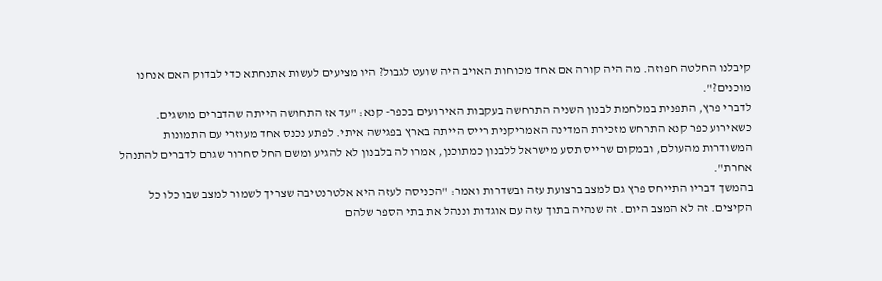קיבלנו החלטה חפוזה. מה היה קורה אם אחד מכוחות האויב היה שועט לגבול? היו מציעים לעשות אתנחתא כדי לבדוק האם אנחנו מוכנים?".
לדברי פרץ, התפנית במלחמת לבנון השניה התרחשה בעקבות האירועים בכפר- קנא: "עד אז התחושה הייתה שהדברים מושגים. כשאירוע כפר קנא התרחש מזכירת המדינה האמריקנית רייס הייתה בארץ בפגישה איתי. לפתע נכנס אחד מעוזרי עם התמונות המשודרות מהעולם, ובמקום שרייס תסע מישראל ללבנון כמתוכנן, אמרו לה בלבנון לא להגיע ומשם החל סחרור שגרם לדברים להתנהל אחרת".
בהמשך דבריו התייחס פרץ גם למצב ברצועת עזה ובשדרות ואמר: "הכניסה לעזה היא אלטרנטיבה שצריך לשמור למצב שבו כלו כל הקיצים. זה לא המצב היום. זה שנהיה בתוך עזה עם אוגדות וננהל את בתי הספר שלהם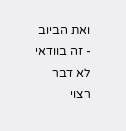ואת הביוב - זה בוודאי לא דבר רצוי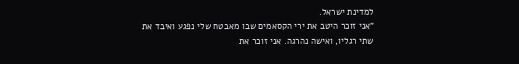למדינת ישראל.
"אני זוכר היטב את ירי הקסאמים שבו מאבטח שלי נפגע ואיבד את שתי רגליו, ואישה נהרגה. אני זוכר את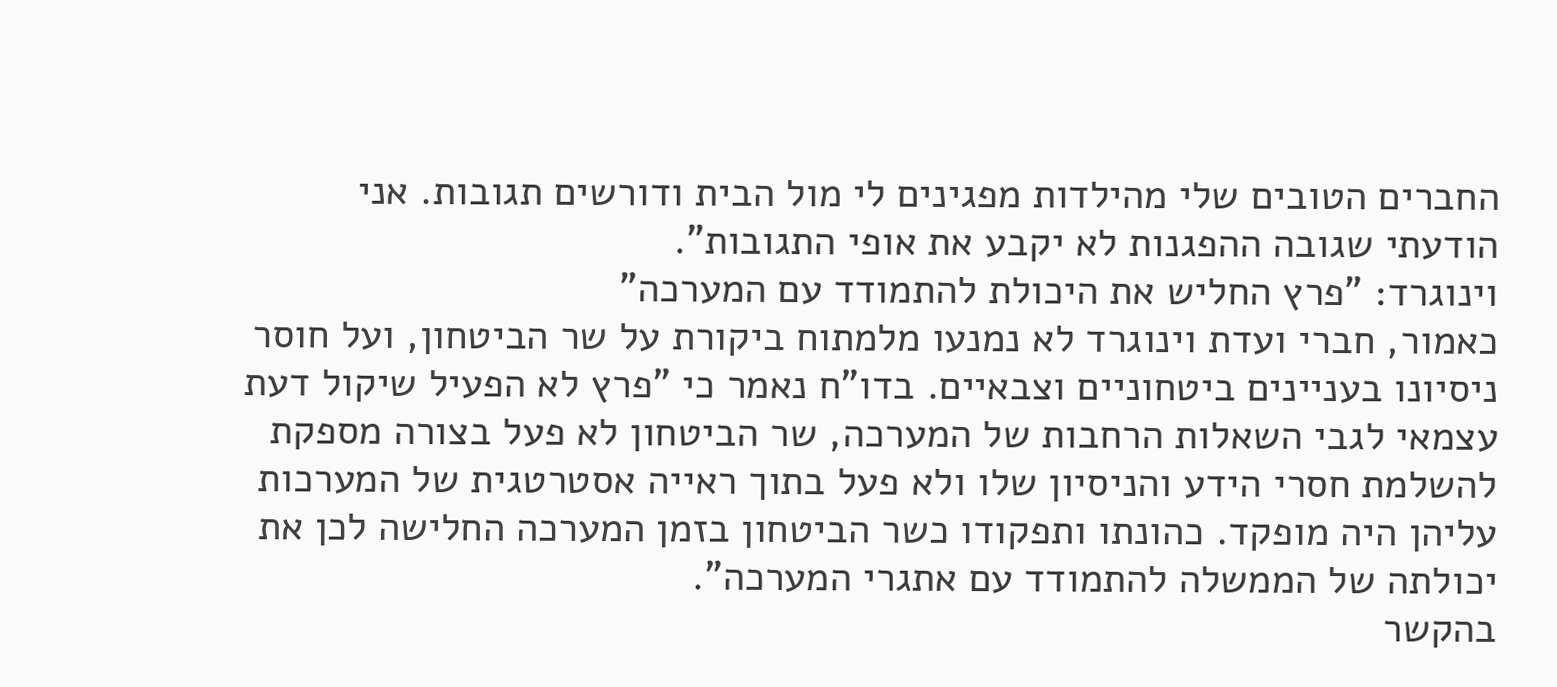החברים הטובים שלי מהילדות מפגינים לי מול הבית ודורשים תגובות. אני הודעתי שגובה ההפגנות לא יקבע את אופי התגובות".
וינוגרד: "פרץ החליש את היכולת להתמודד עם המערכה"
כאמור, חברי ועדת וינוגרד לא נמנעו מלמתוח ביקורת על שר הביטחון, ועל חוסר ניסיונו בעניינים ביטחוניים וצבאיים. בדו"ח נאמר כי "פרץ לא הפעיל שיקול דעת עצמאי לגבי השאלות הרחבות של המערכה, שר הביטחון לא פעל בצורה מספקת להשלמת חסרי הידע והניסיון שלו ולא פעל בתוך ראייה אסטרטגית של המערכות עליהן היה מופקד. כהונתו ותפקודו כשר הביטחון בזמן המערכה החלישה לכן את יכולתה של הממשלה להתמודד עם אתגרי המערכה".
בהקשר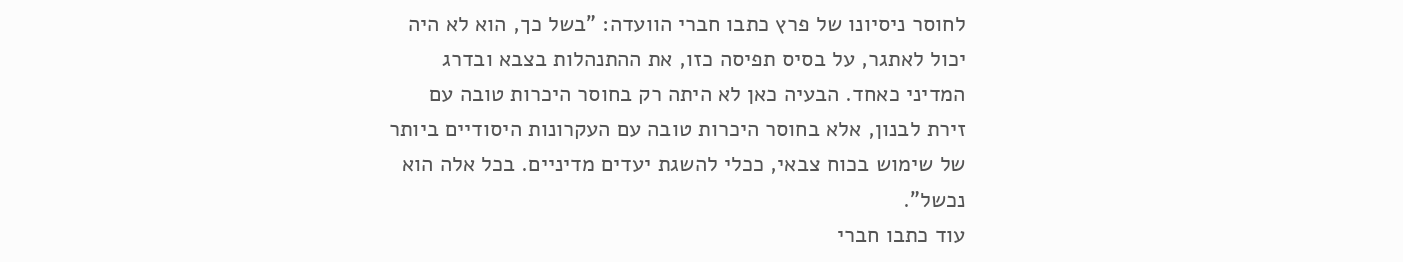לחוסר ניסיונו של פרץ כתבו חברי הוועדה: "בשל כך, הוא לא היה יכול לאתגר, על בסיס תפיסה כזו, את ההתנהלות בצבא ובדרג המדיני כאחד. הבעיה כאן לא היתה רק בחוסר היכרות טובה עם זירת לבנון, אלא בחוסר היכרות טובה עם העקרונות היסודיים ביותר של שימוש בכוח צבאי, ככלי להשגת יעדים מדיניים. בכל אלה הוא נכשל".
עוד כתבו חברי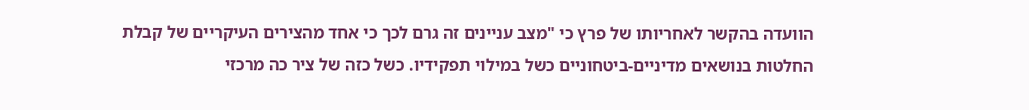הוועדה בהקשר לאחריותו של פרץ כי "מצב עניינים זה גרם לכך כי אחד מהצירים העיקריים של קבלת החלטות בנושאים מדיניים-ביטחוניים כשל במילוי תפקידיו. כשל כזה של ציר כה מרכזי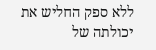ללא ספק החליש את יכולתה של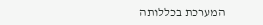המערכת בכללותה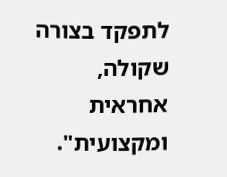לתפקד בצורה שקולה, אחראית ומקצועית".